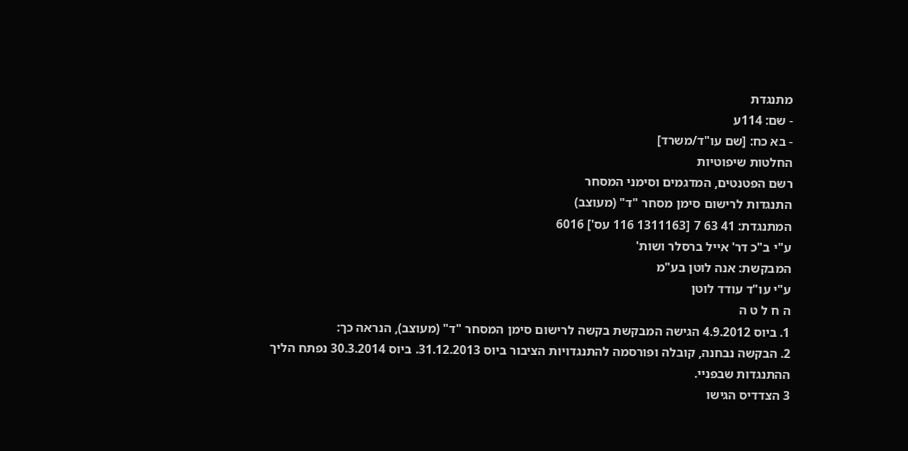מתנגדת
- שם: 114ע
- בא כח: [שם עו"ד/משרד]
החלטות שיפוטיות
רשם הפטנטים, המדגמים וסימני המסחר
התנגדות לרישום סימן מסחר "ד" (מעוצב)
המתנגדת: 41 63 7 [1311163 116 עס'] 6016
ע"י ב"כ דר' אייל ברסלר ושות'
המבקשת: אנה לוטן בע"מ
ע"י עו"ד עודד לוטן
ה ח ל ט ה
1. ביוס 4.9.2012 הגישה המבקשת בקשה לרישום סימן המסחר "ד" (מעוצב), הנראה כך:
2. הבקשה נבחנה, קובלה ופורסמה להתנגדויות הציבור ביוס 31.12.2013. ביוס 30.3.2014 נפתח הליך ההתנגדות שבפניי.
3 הצדדיס הגישו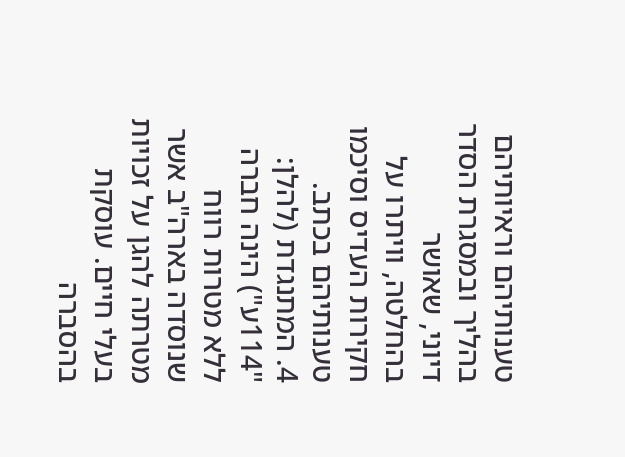טענותיהם וראיותיהם בהליך ובמסגרת הסדר דיוני, שאושר בהחלטה, וויתרו על חקירות העדיס וסיכמו טענותיהם בכתב.
4. המתנגדת (להלן: "114ע") הינה חברה ללא מטרות רווח שנוסדה בארה"ב אשר מטרתה להגן על זכויות בעלי חיים. עוסקת בהסברה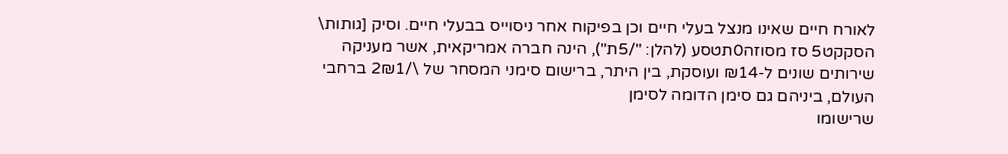לאורח חיים שאינו מנצל בעלי חיים וכן בפיקוח אחר ניסוייס בבעלי חיים. וסיק [גותות\ הסקקט5 סז מסוזה0תטסע (להלן: "/5ת"), הינה חברה אמריקאית, אשר מעניקה שירותים שונים ל-₪14 ועוסקת, בין היתר, ברישום סימני המסחר של \/2₪1 ברחבי העולם, ביניהם גם סימן הדומה לסימן
שרישומו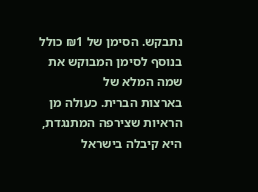נתבקש. הסימן של ₪1 כולל בנוסף לסימן המבוקש את שמה המלא של
בארצות הברית. כעולה מן הראיות שצירפה המתנגדת, היא קיבלה בישראל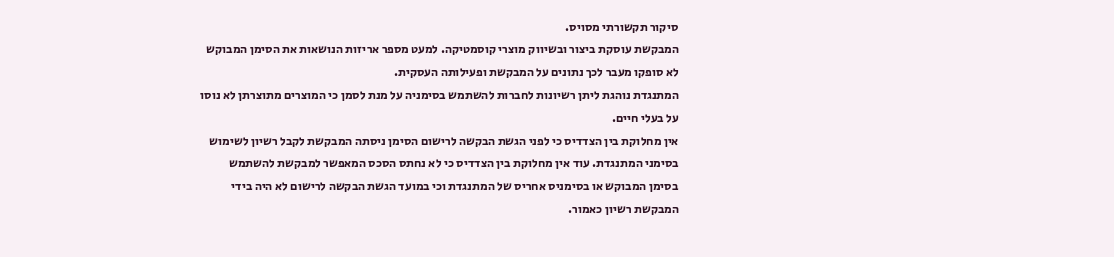סיקור תקשורתי מסויס.
המבקשת עוסקת ביצור ובשיווק מוצרי קוסמטיקה. למעט מספר אריזות הנושאות את הסימן המבוקש לא סופקו מעבר לכך נתונים על המבקשת ופעילותה העסקית.
המתנגדת נוהגת ליתן רשיונות לחברות להשתמש בסימניה על מנת לסמן כי המוצרים מתוצרתן לא נוסו על בעלי חיים.
אין מחלוקת בין הצדדיס כי לפני הגשת הבקשה לרישום הסימן ניסתה המבקשת לקבל רשיון לשימוש בסימני המתנגדת. עוד אין מחלוקת בין הצדדיס כי לא נחתס הסכס המאפשר למבקשת להשתמש בסימן המבוקש או בסימניס אחריס של המתנגדת וכי במועד הגשת הבקשה לרישום לא היה בידי המבקשת רשיון כאמור.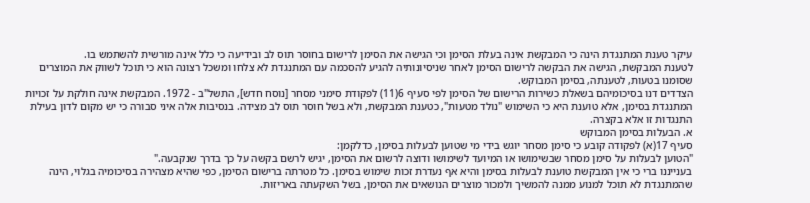עיקר טענת המתנגדת הינה כי המבקשת אינה בעלת הסימן וכי הגישה את הסימן לרישום בחוסר תוס לב ובידיעה כי כלל אינה מורשית להשתמש בו.
לטענת המבקשת, הגישה את הבקשה לרישום הסימן לאחר שניסיונותיה להגיע להסכמה עם המתנגדת לא צלחו ומשכל רצונה הוא כי תוכל לשווק את המוצרים שסומנו בטעות, לטענתה, בסימן המבוקש.
הצדדים דנו בסיכומיהם בשאלת כשירות הרישום של הסימן לפי סעיף 6(11) לפקודת סימני מסחר [נוסח חדש], התשל"ב - 1972. המבקשת אינה חולקת על זכויות המתנגדת בסימן, אלא טוענת היא כי השימוש "נולד מטעות", כטענת המבקשת, ולא בשל חוסר תוס לב מצידה. בנסיבות אלה איני סבורה כי יש מקום לדון בעילת התנגדות זו אלא בקצרה.
א. הבעלות בסימן המבוקש
סעיף 17(א) לפקודה קובע כי סימן מסחר יוגש בידי מי שטוען לבעלות בסימן, כדלקמן:
"הטוען לבעלות על סימן מסחר שבשימושו או המיועד לשימושו ודוצה לרשום את הסימן, יגיש לרשם בקשה על כך בדרך שנקבעה."
בענייננו ברי כי אין המבקשת טוענת לבעלות בסימן והיא אף נעדרת זכות שימוש בסימן. כל מטרתה ברישום הסימן, כפי שהיא מצהירה בסיכומיה בגלוי, הינה שהמתנגדת לא תוכל למנוע ממנה להמשיך ולמכור מוצרים הנושאים את הסימן, בשל השקעתה באריזות.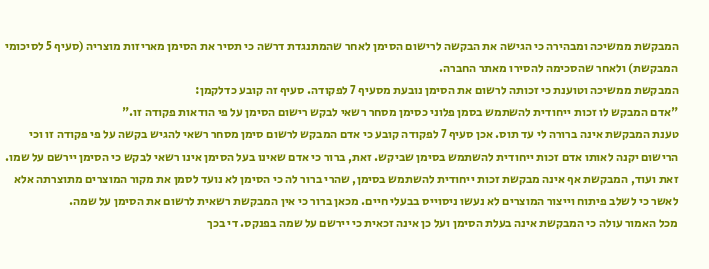המבקשת ממשיכה ומבהירה כי הגישה את הבקשה לרישום הסימן לאחר שהמתנגדת דרשה כי תסיר את הסימן מאריזות מוצריה (סעיף 5 לסיכומי המבקשת) ולאחר שהסכימה להסירו מאתר החברה.
המבקשת ממשיכה וטוענת כי זכותה לרשום את הסימן נובעת מסעיף 7 לפקודה. סעיף זה קובע כדלקמן:
"אדם המבקש לו זכות ייחודית להשתמש בסמן פלוני כסימן מסחר רשאי לבקש רישום הסימן על פי הודאות פקודה זו."
טענת המבקשת אינה ברורה לי עד תוס. אכן סעיף 7 לפקודה קובע כי אדם המבקש לרשום סימן מסחר רשאי להגיש בקשה על פי פקודה זו וכי הרישום יקנה לאותו אדם זכות ייחודית להשתמש בסימן שביקש. זאת, ברור כי אדם שאינו בעל הסימן אינו רשאי לבקש כי הסימן יירשם על שמו. זאת ועוד, המבקשת אף אינה מבקשת זכות ייחודית להשתמש בסימן, שהרי ברור לה כי הסימן לא נועד לסמן את מקור המוצרים מתוצרתה אלא לאשר כי לשלב פיתוח וייצור המוצרים לא נעשו ניסוייס בבעלי חיים. מכאן ברור כי אין המבקשת רשאית לרשום את הסימן על שמה.
מכל האמור עולה כי המבקשת אינה בעלת הסימן ועל כן אינה זכאית כי יירשם על שמה בפנקס. די בכך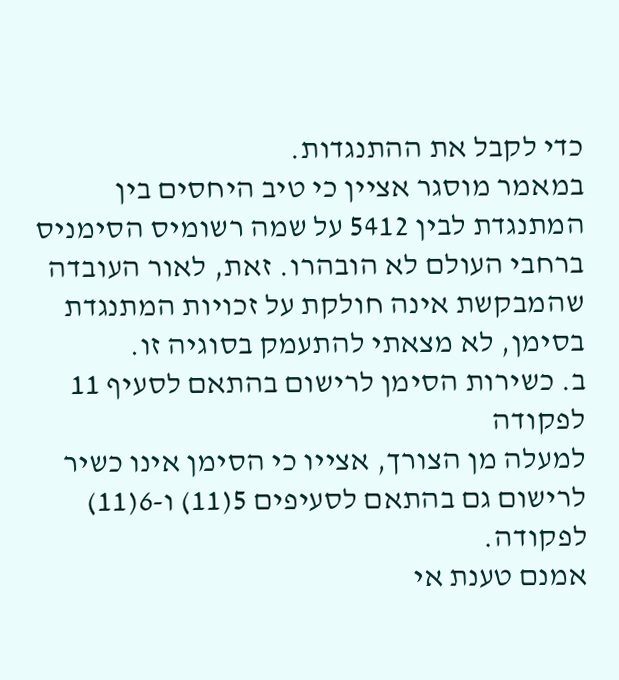כדי לקבל את ההתנגדות.
במאמר מוסגר אציין כי טיב היחסים בין המתנגדת לבין 5412 על שמה רשומיס הסימניס ברחבי העולם לא הובהרו. זאת, לאור העובדה שהמבקשת אינה חולקת על זכויות המתנגדת בסימן, לא מצאתי להתעמק בסוגיה זו.
ב. כשירות הסימן לרישום בהתאם לסעיף 11 לפקודה
למעלה מן הצורך, אצייו כי הסימן אינו כשיר לרישום גם בהתאם לסעיפים 5(11) ו-6(11) לפקודה.
אמנם טענת אי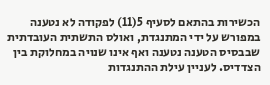הכשירות בהתאם לסעיף 5(11) לפקודה לא נטענה במפורש על ידי המתנגדת, ואולס התשתית העובדתית שבבסיס הטענה נטענה ואף אינו שנויה במחלוקת בין הצדדיס. לעניין עילת ההתנגדות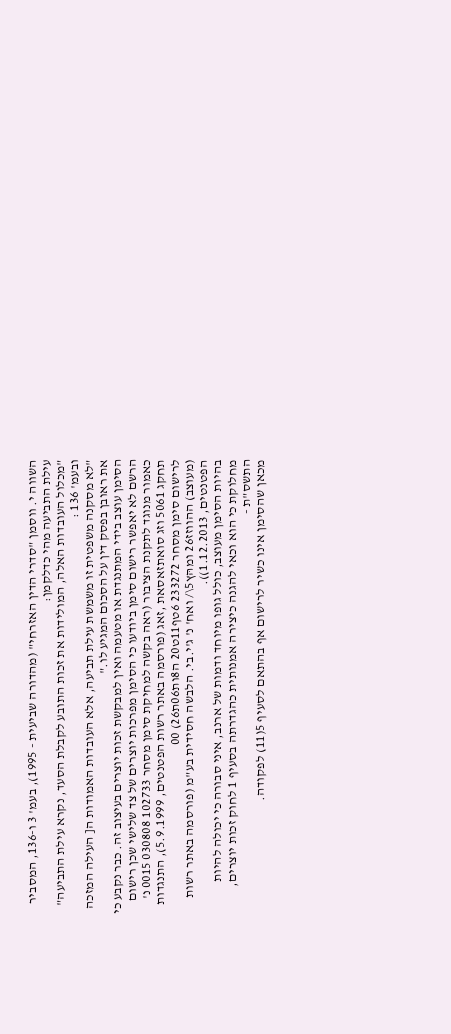השווה י. ווסמן "סדרי הדין האזרחי" (מהדורה שביעית - 1995), בעמ' 3 ו-136, המסביר עילת התביעה מהי כדלקמן:
"מכלול העובדות האלה, המולידות את זכות התובע לקבלת הסעד, נקרא עילת התביעה"
ובעמ' 136 :
"לא מסקנה משפטית זו משמשת עילת תביעה, אלא העובדות האמודות ה[ העילה המזכה את ראובן בפסק דין על הסכום המגיע לו."
הסימן עוצב בידי המתנגדת או מטעמה ואין למבקשת זכות יוצרים בעיצוב זה. כבר נקבע כי הרשם לא יאפשר רישום סימן ביודעו כי הסימן מפרכות יוצרים של צד שלישי שכן רישום
כאמור מנוגד לתקנת הציבור (ראה בקשה למחיקת סימן מסחר 102733 030808 0015 נ' תחקג 5061 וזג סואתזאסאת ,זאג (פורסמה באתר רשות הפטנטים, 5.9.1999), התנגדות לרישום סימן מסחר 233272 6טף11ט20 ה8ות06ת26) 00
(מעוצב) ההווזז26 ומהּץ5\/ ואח' נ' ג'י.בי. הלבשה חסידית בע"מ (פורסמה באתר רשות הפטנטים, 1.12.2013)).
בהיות הסימן מעוצב, כולל גופו מיוחד ודמות של ארנב, איני סבורה כי יכולה להיות מחלוקת כי הוא וכאי להגנה כיצירה אמנותית כהגדרתה בסעיף 1 לחוק זכות יוצרים, התשס"ת -
מכאן שהסימן אינו כשיר לרישום אף בהתאם לסעיף 5(11) לפקודה.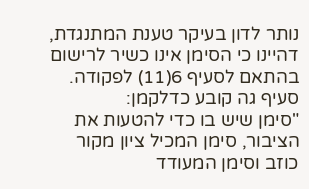נותר לדון בעיקר טענת המתנגדת, דהיינו כי הסימן אינו כשיר לרישום בהתאם לסעיף 6(11) לפקודה. סעיף גה קובע כדלקמן:
"סימן שיש בו כדי להטעות את הציבור, סימן המכיל ציון מקור כוזב וסימן המעודד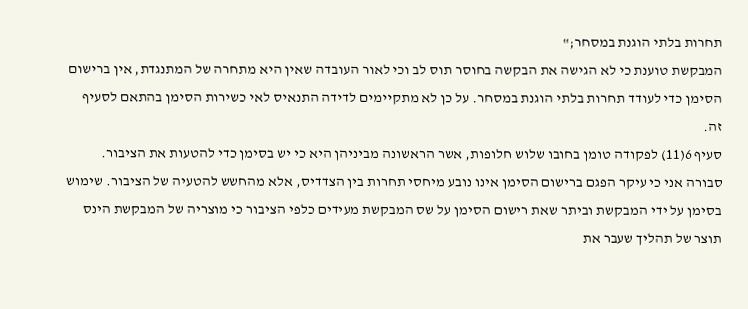תחרות בלתי הוגנת במסחר;"
המבקשת טוענת כי לא הגישה את הבקשה בחוסר תוס לב וכי לאור העובדה שאין היא מתחרה של המתנגדת, אין ברישום הסימן כדי לעודד תחרות בלתי הוגנת במסחר. על כן לא מתקיימים לדידה התנאיס לאי כשירות הסימן בהתאם לסעיף זה.
סעיף 6(11) לפקודה טומן בחובו שלוש חלופות, אשר הראשונה מביניהן היא כי יש בסימן כדי להטעות את הציבור.
סבורה אני כי עיקר הפגם ברישום הסימן אינו נובע מיחסי תחרות בין הצדדיס, אלא מהחשש להטעיה של הציבור. שימוש בסימן על ידי המבקשת וביתר שאת רישום הסימן על שס המבקשת מעידים כלפי הציבור כי מוצריה של המבקשת הינס תוצר של תהליך שעבר את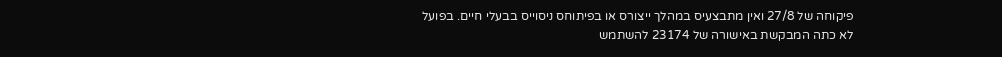פיקוחה של 27/8 ואין מתבצעיס במהלך ייצורס או בפיתוחס ניסוייס בבעלי חיים. בפועל
לא כתה המבקשת באישורה של 23174 להשתמש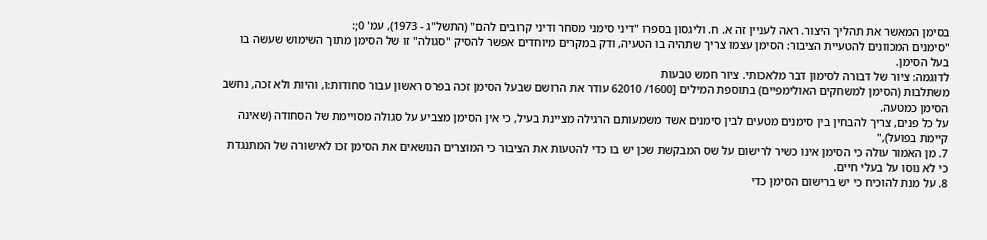בסימן המאשר את תהליך היצור. ראה לעניין זה א. ח. וליגסון בספרו "דיני סימני מסחר ודיני קרובים להם" (התשל"ג - 1973), עמ' 0;:
"סימנים המכוונים להטעיית הציבור: הסימן עצמו צריך שתהיה בו הטעיה, ודק במקרים מיוחדים אפשר להסיק "סגולה" זו של הסימן מתוך השימוש שעשה בו בעל הסימן.
לדוגמה: ציור של דבורה לסימון דבר מלאכותי. ציור חמש טבעות
משתלבות (הסימן למשחקים האולימפיים) בתוספת המילים [1600/ 62010 עודר את הרושם שבעל הסימן זכה בפרס ראשון עבור סחודות:ו, והיות ולא זכה, נחשב הסימן כמטעה.
על כל פנים, צריך להבחין בין סימנים מטעים לבין סימנים אשד משמעותם הרגילה מציינת בעיל, כי אין הסימן מצביע על סגולה מסויימת של הסחודה (שאינה קיימת בפועל),"
7. מן האמור עולה כי הסימן אינו כשיר לרישום על שס המבקשת שכן יש בו כדי להטעות את הציבור כי המוצרים הנושאים את הסימן זכו לאישורה של המתנגדת כי לא נוסו על בעלי חיים.
8. על מנת להוכיח כי יש ברישום הסימן כדי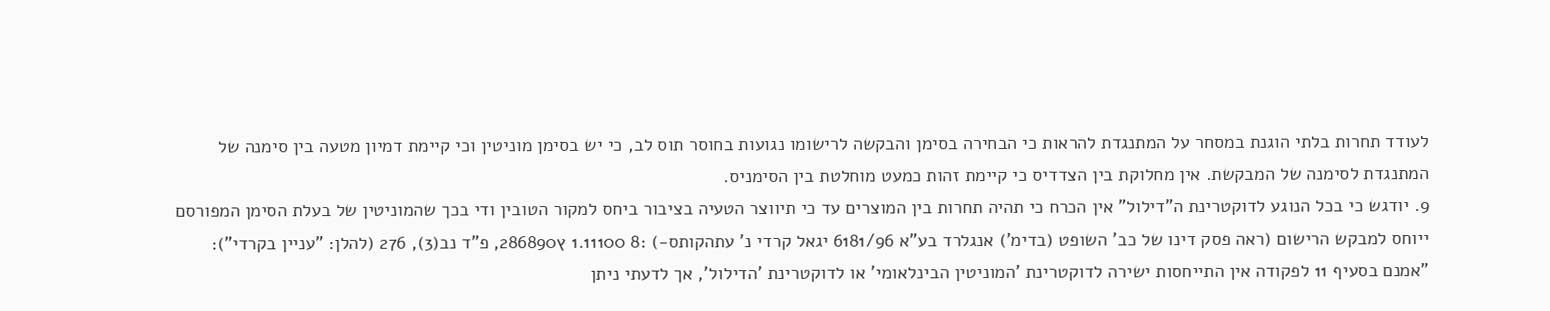לעודד תחרות בלתי הוגנת במסחר על המתנגדת להראות כי הבחירה בסימן והבקשה לרישומו נגועות בחוסר תוס לב, כי יש בסימן מוניטין וכי קיימת דמיון מטעה בין סימנה של המתנגדת לסימנה של המבקשת. אין מחלוקת בין הצדדיס כי קיימת זהות כמעט מוחלטת בין הסימניס.
9. יודגש כי בכל הנוגע לדוקטרינת ה"דילול" אין הכרח כי תהיה תחרות בין המוצרים עד כי תיווצר הטעיה בציבור ביחס למקור הטובין ודי בכך שהמוניטין של בעלת הסימן המפורסם
ייוחס למבקש הרישום (ראה פסק דינו של כב' השופט (בדימ') אנגלרד בע"א 6181/96 יגאל קרדי נ' עתהקותס-) :8 1.11100 ץ286890, פ"ד נב(3), 276 (להלן: "עניין בקרדי"):
"אמנם בסעיף 11 לפקודה אין התייחסות ישירה לדוקטרינת 'המוניטין הבינלאומי' או לדוקטרינת 'הדילול', אך לדעתי ניתן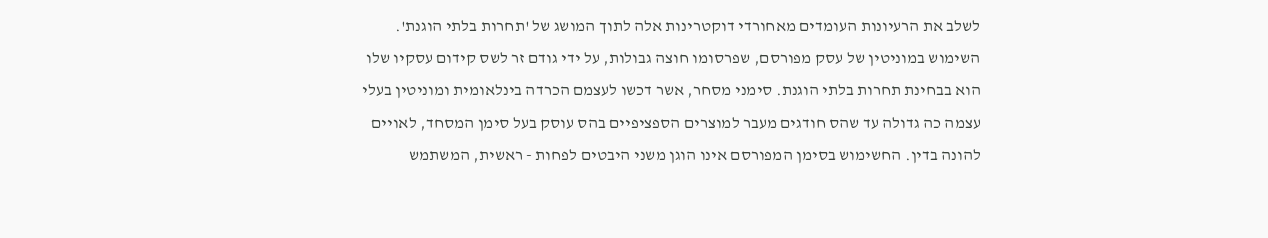לשלב את הרעיונות העומדים מאחורדי דוקטרינות אלה לתוך המושג של 'תחרות בלתי הוגנת'.
השימוש במוניטין של עסק מפורסם, שפרסומו חוצה גבולות, על ידי גודם זר לשס קידום עסקיו שלו הוא בבחינת תחרות בלתי הוגנת. סימני מסחר, אשר דכשו לעצמם הכרדה בינלאומית ומוניטין בעלי עצמה כה גדולה עד שהס חודגים מעבר למוצרים הספציפיים בהס עוסק בעל סימן המסחד, לאויים להונה בדין. החשימוש בסימן המפורסם אינו הוגן משני היבטים לפחות - ראשית, המשתמש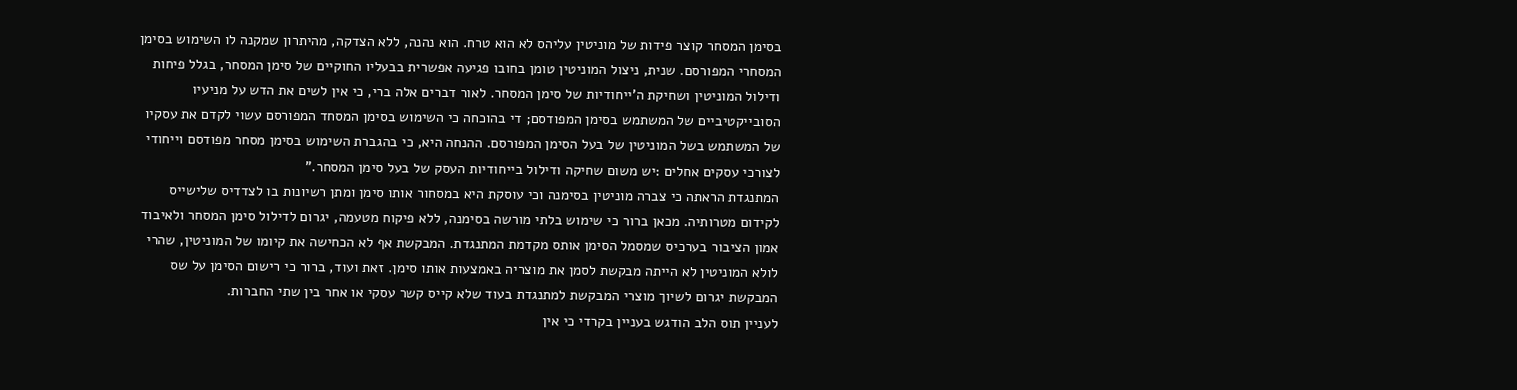בסימן המסחר קוצר פידות של מוניטין עליהס לא הוא טרח. הוא נהנה, ללא הצדקה, מהיתרון שמקנה לו השימוש בסימן המסחרי המפורסם. שנית, ניצול המוניטין טומן בחובו פגיעה אפשרית בבעליו החוקיים של סימן המסחר, בגלל פיחות ודילול המוניטין ושחיקת ה'ייחודיות של סימן המסחר. לאור דברים אלה ברי, כי אין לשים את הדש על מניעיו הסובייקטיביים של המשתמש בסימן המפודסם; די בהוכחה כי השימוש בסימן המסחד המפורסם עשוי לקדם את עסקיו של המשתמש בשל המוניטין של בעל הסימן המפורסם. ההנחה היא, כי בהגברת השימוש בסימן מסחר מפודסם וייחודי לצורכי עסקים אחלים :יש משום שחיקה ודילול בייחודיות העסק של בעל סימן המסחר."
המתנגדת הראתה כי צברה מוניטין בסימנה וכי עוסקת היא במסחור אותו סימן ומתן רשיונות בו לצדדיס שלישייס לקידום מטרותיה. מכאן ברור כי שימוש בלתי מורשה בסימנה, ללא פיקוח מטעמה, יגרום לדילול סימן המסחר ולאיבוד אמון הציבור בערכיס שמסמל הסימן אותס מקדמת המתנגדת. המבקשת אף לא הכחישה את קיומו של המוניטין, שהרי לולא המוניטין לא הייתה מבקשת לסמן את מוצריה באמצעות אותו סימן. זאת ועוד, ברור כי רישום הסימן על שס המבקשת יגרום לשיוך מוצרי המבקשת למתנגדת בעוד שלא קייס קשר עסקי או אחר בין שתי החברות.
לעניין תוס הלב הודגש בעניין בקרדי כי אין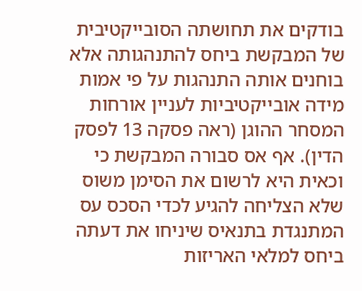בודקים את תחושתה הסובייקטיבית של המבקשת ביחס להתנהגותה אלא בוחנים אותה התנהגות על פי אמות מידה אובייקטיביות לעניין אורחות המסחר ההוגן (ראה פסקה 13 לפסק הדין). אף אס סבורה המבקשת כי וכאית היא לרשום את הסימן משוס שלא הצליחה להגיע לכדי הסכס עס המתנגדת בתנאיס שיניחו את דעתה ביחס למלאי האריזות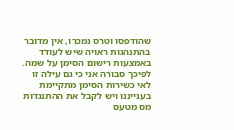שהודפסו וטרס נמכרו, אין מדובר בהתנהגות ראויה שיש לעודד באמצעות רישום הסימן על שמה.
לפיכך סבורה אני כי גם עילה זו לאי כשירות הסימן מתקיימת בענייננו ויש לקבל את ההתנגדות מס מטעס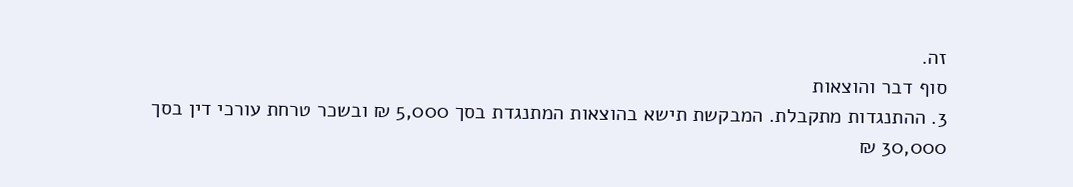זה.
סוף דבר והוצאות
3. ההתנגדות מתקבלת. המבקשת תישא בהוצאות המתנגדת בסך 5,000 ₪ ובשכר טרחת עורכי דין בסך 30,000 ₪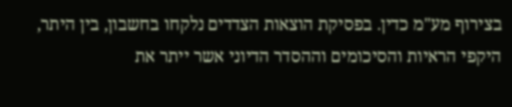בצירוף מע"מ כדין. בפסיקת הוצאות הצדדים נלקחו בחשבון, בין היתר, היקפי הראיות והסיכומים וההסדר הדיוני אשר ייתר את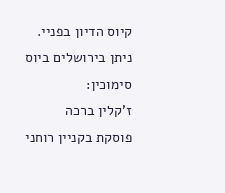קיוס הדיון בפניי.
ניתן בירושלים ביוס
סימוכין:
ז'קלין ברכה
פוסקת בקניין רוחני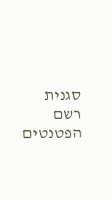סגנית רשם הפטנטים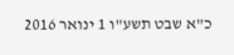כ"א שבט תשע"ו 1 ינואר 2016